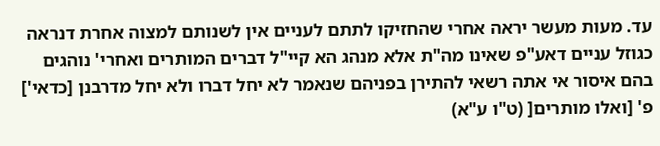עד. מעות מעשר יראה אחרי שהחזיקו לתתם לעניים אין לשנותם למצוה אחרת דנראה כגוזל עניים דאע"פ שאינו מה"ת אלא מנהג הא קיי"ל דברים המותרים ואחרי' נוהגים בהם איסור אי אתה רשאי להתירן בפניהם שנאמר לא יחל דברו ולא יחל מדרבנן [כדאי'] פ' [ואלו מותרים[ (ט"ו ע"א)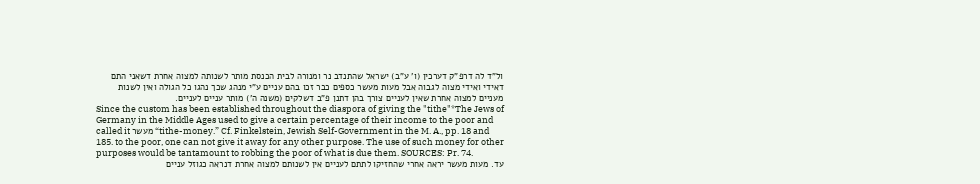ול"ד לה דרפ"ק דערכין (ו' ע"ב) ישראל שהתנדב נר ומנורה לבית הכנסת מותר לשנותה למצוה אחרת דשאני התם דאידי ואידי מצוה לגבוה אבל מעות מעשר כספים כבר זכו בהם עניים ע"י מנהג שכך נהגו כל הגולה ואין לשנות מעניים למצוה אחרת שאין לעניים צורך בהן דתנן פ"ב דשלקים (משנה ה') מותר עניים לעניים.
Since the custom has been established throughout the diaspora of giving the "tithe"*The Jews of Germany in the Middle Ages used to give a certain percentage of their income to the poor and called it מעשר “tithe-money.” Cf. Finkelstein, Jewish Self-Government in the M. A., pp. 18 and 185. to the poor, one can not give it away for any other purpose. The use of such money for other purposes would be tantamount to robbing the poor of what is due them. SOURCES: Pr. 74.
עד. מעות מעשר יראה אחרי שהחזיקו לתתם לעניים אין לשנותם למצוה אחרת דנראה כגוזל עניים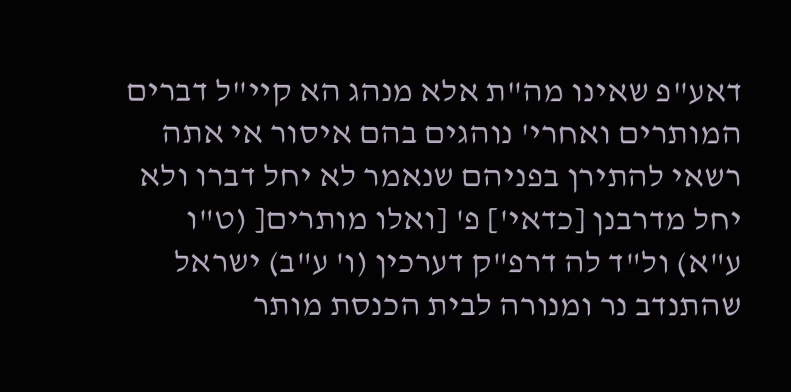דאע"פ שאינו מה"ת אלא מנהג הא קיי"ל דברים המותרים ואחרי' נוהגים בהם איסור אי אתה רשאי להתירן בפניהם שנאמר לא יחל דברו ולא יחל מדרבנן [כדאי'] פ' [ואלו מותרים[ (ט"ו ע"א) ול"ד לה דרפ"ק דערכין (ו' ע"ב) ישראל שהתנדב נר ומנורה לבית הכנסת מותר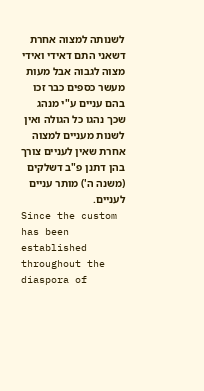לשנותה למצוה אחרת דשאני התם דאידי ואידי מצוה לגבוה אבל מעות מעשר כספים כבר זכו בהם עניים ע"י מנהג שכך נהגו כל הגולה ואין לשנות מעניים למצוה אחרת שאין לעניים צורך בהן דתנן פ"ב דשלקים (משנה ה') מותר עניים לעניים.
Since the custom has been established throughout the diaspora of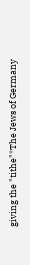giving the "tithe"*The Jews of Germany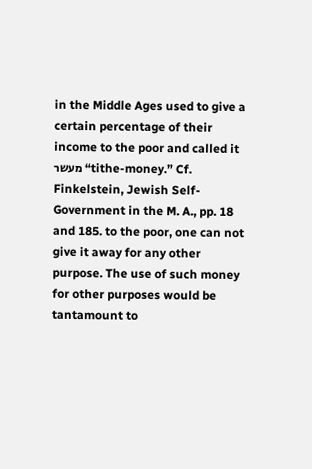in the Middle Ages used to give a certain percentage of their income to the poor and called it מעשר “tithe-money.” Cf. Finkelstein, Jewish Self-Government in the M. A., pp. 18 and 185. to the poor, one can not give it away for any other purpose. The use of such money for other purposes would be tantamount to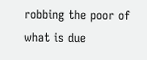robbing the poor of what is due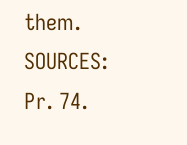them.
SOURCES: Pr. 74.